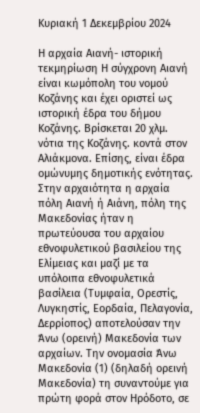Κυριακή 1 Δεκεμβρίου 2024

Η αρχαία Αιανή- ιστορική τεκμηρίωση Η σύγχρονη Αιανή είναι κωμόπολη του νομού Κοζάνης και έχει οριστεί ως ιστορική έδρα του δήμου Κοζάνης. Βρίσκεται 20 χλμ. νότια της Κοζάνης. κοντά στον Αλιάκμονα. Επίσης, είναι έδρα ομώνυμης δημοτικής ενότητας. Στην αρχαιότητα η αρχαία πόλη Αιανή ή Αιάνη, πόλη της Μακεδονίας ήταν η πρωτεύουσα του αρχαίου εθνοφυλετικού βασιλείου της Ελίμειας και μαζί με τα υπόλοιπα εθνοφυλετικά βασίλεια (Τυμφαία, Ορεστίς, Λυγκηστίς, Εορδαία, Πελαγονία, Δερρίοπος) αποτελούσαν την Άνω (ορεινή) Μακεδονία των αρχαίων. Την ονομασία Άνω Μακεδονία (1) (δηλαδή ορεινή Μακεδονία) τη συναντούμε για πρώτη φορά στον Ηρόδοτο, σε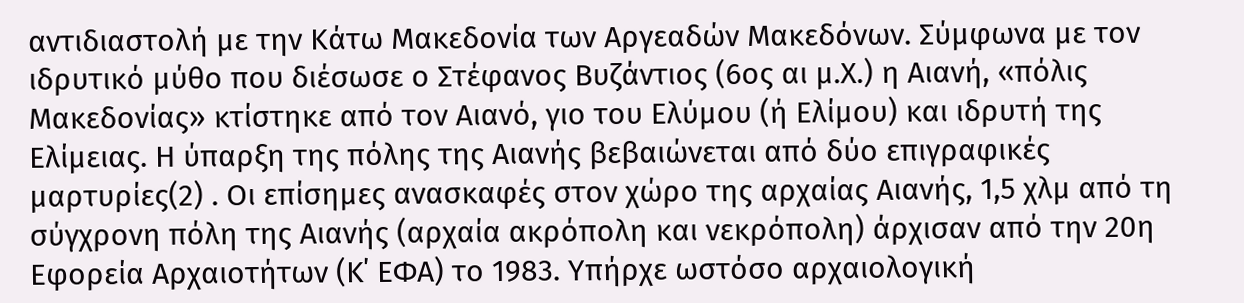αντιδιαστολή με την Κάτω Μακεδονία των Αργεαδών Μακεδόνων. Σύμφωνα με τον ιδρυτικό μύθο που διέσωσε ο Στέφανος Βυζάντιος (6ος αι μ.Χ.) η Αιανή, «πόλις Μακεδονίας» κτίστηκε από τον Αιανό, γιο του Ελύμου (ή Ελίμου) και ιδρυτή της Ελίμειας. Η ύπαρξη της πόλης της Αιανής βεβαιώνεται από δύο επιγραφικές μαρτυρίες(2) . Οι επίσημες ανασκαφές στον χώρο της αρχαίας Αιανής, 1,5 χλμ από τη σύγχρονη πόλη της Αιανής (αρχαία ακρόπολη και νεκρόπολη) άρχισαν από την 20η Εφορεία Αρχαιοτήτων (Κ΄ ΕΦΑ) το 1983. Υπήρχε ωστόσο αρχαιολογική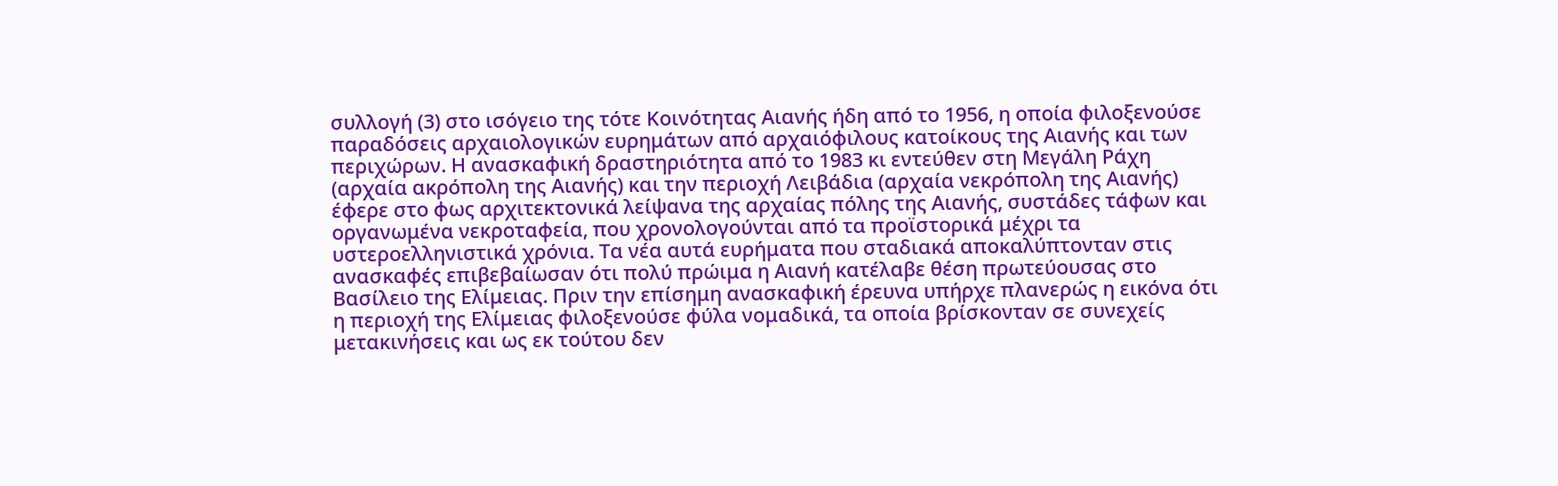συλλογή (3) στο ισόγειο της τότε Κοινότητας Αιανής ήδη από το 1956, η οποία φιλοξενούσε παραδόσεις αρχαιολογικών ευρημάτων από αρχαιόφιλους κατοίκους της Αιανής και των περιχώρων. Η ανασκαφική δραστηριότητα από το 1983 κι εντεύθεν στη Μεγάλη Ράχη (αρχαία ακρόπολη της Αιανής) και την περιοχή Λειβάδια (αρχαία νεκρόπολη της Αιανής) έφερε στο φως αρχιτεκτονικά λείψανα της αρχαίας πόλης της Αιανής, συστάδες τάφων και οργανωμένα νεκροταφεία, που χρονολογούνται από τα προϊστορικά μέχρι τα υστεροελληνιστικά χρόνια. Τα νέα αυτά ευρήματα που σταδιακά αποκαλύπτονταν στις ανασκαφές επιβεβαίωσαν ότι πολύ πρώιμα η Αιανή κατέλαβε θέση πρωτεύουσας στο Βασίλειο της Ελίμειας. Πριν την επίσημη ανασκαφική έρευνα υπήρχε πλανερώς η εικόνα ότι η περιοχή της Ελίμειας φιλοξενούσε φύλα νομαδικά, τα οποία βρίσκονταν σε συνεχείς μετακινήσεις και ως εκ τούτου δεν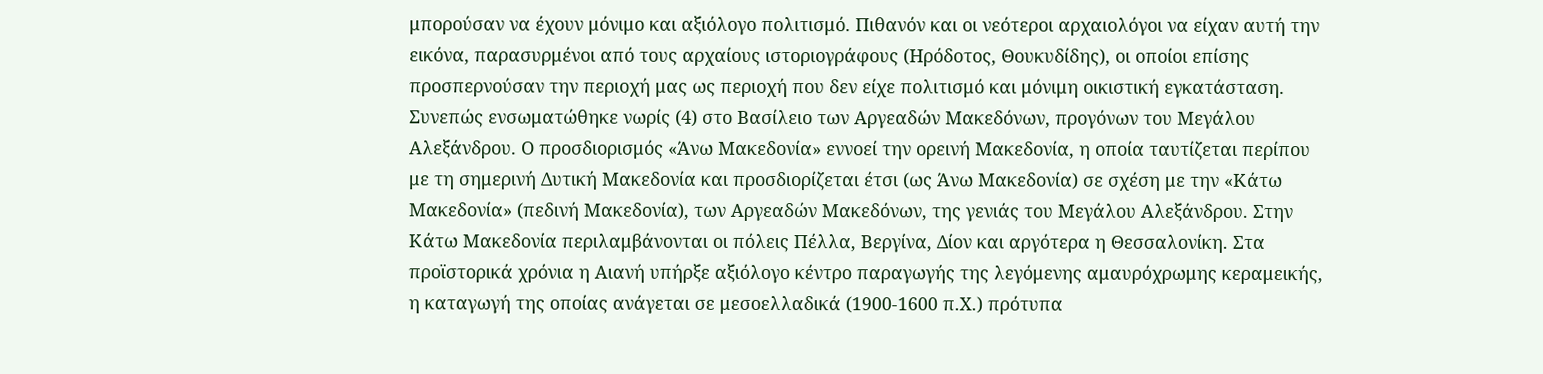μπορούσαν να έχουν μόνιμο και αξιόλογο πολιτισμό. Πιθανόν και οι νεότεροι αρχαιολόγοι να είχαν αυτή την εικόνα, παρασυρμένοι από τους αρχαίους ιστοριογράφους (Ηρόδοτος, Θουκυδίδης), οι οποίοι επίσης προσπερνούσαν την περιοχή μας ως περιοχή που δεν είχε πολιτισμό και μόνιμη οικιστική εγκατάσταση. Συνεπώς ενσωματώθηκε νωρίς (4) στο Βασίλειο των Αργεαδών Μακεδόνων, προγόνων του Μεγάλου Αλεξάνδρου. Ο προσδιορισμός «Άνω Μακεδονία» εννοεί την ορεινή Μακεδονία, η οποία ταυτίζεται περίπου με τη σημερινή Δυτική Μακεδονία και προσδιορίζεται έτσι (ως Άνω Μακεδονία) σε σχέση με την «Κάτω Μακεδονία» (πεδινή Μακεδονία), των Αργεαδών Μακεδόνων, της γενιάς του Μεγάλου Αλεξάνδρου. Στην Κάτω Μακεδονία περιλαμβάνονται οι πόλεις Πέλλα, Βεργίνα, Δίον και αργότερα η Θεσσαλονίκη. Στα προϊστορικά χρόνια η Αιανή υπήρξε αξιόλογο κέντρο παραγωγής της λεγόμενης αμαυρόχρωμης κεραμεικής, η καταγωγή της οποίας ανάγεται σε μεσοελλαδικά (1900-1600 π.Χ.) πρότυπα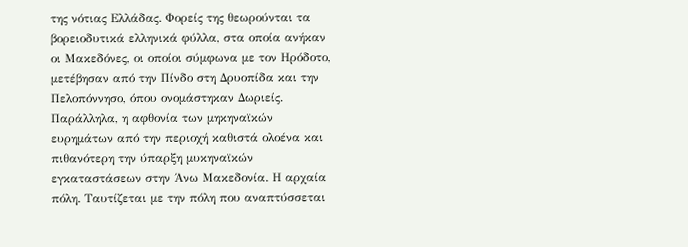της νότιας Ελλάδας. Φορείς της θεωρούνται τα βορειοδυτικά ελληνικά φύλλα, στα οποία ανήκαν οι Μακεδόνες, οι οποίοι σύμφωνα με τον Ηρόδοτο, μετέβησαν από την Πίνδο στη Δρυοπίδα και την Πελοπόννησο, όπου ονομάστηκαν Δωριείς. Παράλληλα, η αφθονία των μηκηναϊκών ευρημάτων από την περιοχή καθιστά ολοένα και πιθανότερη την ύπαρξη μυκηναϊκών εγκαταστάσεων στην Άνω Μακεδονία. Η αρχαία πόλη. Ταυτίζεται με την πόλη που αναπτύσσεται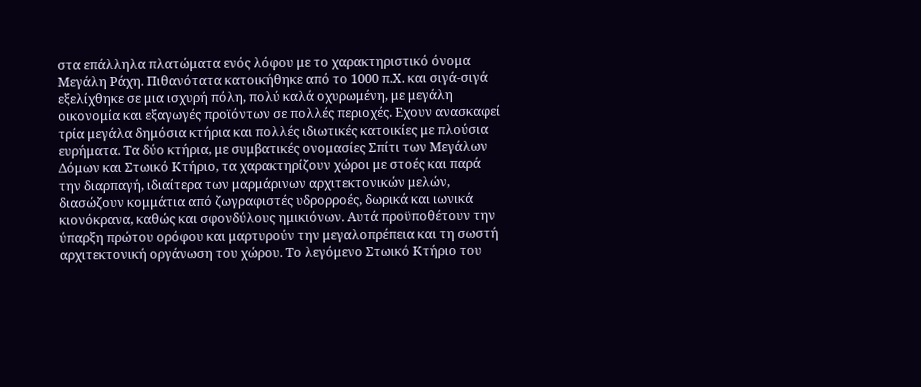στα επάλληλα πλατώματα ενός λόφου με το χαρακτηριστικό όνομα Μεγάλη Ράχη. Πιθανότατα κατοικήθηκε από το 1000 π.Χ. και σιγά-σιγά εξελίχθηκε σε μια ισχυρή πόλη, πολύ καλά οχυρωμένη, με μεγάλη οικονομία και εξαγωγές προϊόντων σε πολλές περιοχές. Εχουν ανασκαφεί τρία μεγάλα δημόσια κτήρια και πολλές ιδιωτικές κατοικίες με πλούσια ευρήματα. Τα δύο κτήρια, με συμβατικές ονομασίες Σπίτι των Μεγάλων Δόμων και Στωικό Κτήριο, τα χαρακτηρίζουν χώροι με στοές και παρά την διαρπαγή, ιδιαίτερα των μαρμάρινων αρχιτεκτονικών μελών, διασώζουν κομμάτια από ζωγραφιστές υδρορροές, δωρικά και ιωνικά κιονόκρανα, καθώς και σφονδύλους ημικιόνων. Αυτά προϋποθέτουν την ύπαρξη πρώτου ορόφου και μαρτυρούν την μεγαλοπρέπεια και τη σωστή αρχιτεκτονική οργάνωση του χώρου. Το λεγόμενο Στωικό Κτήριο του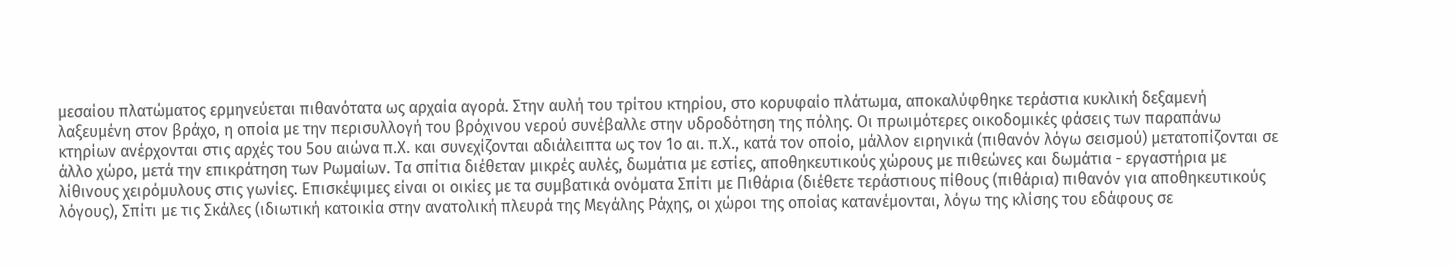μεσαίου πλατώματος ερμηνεύεται πιθανότατα ως αρχαία αγορά. Στην αυλή του τρίτου κτηρίου, στο κορυφαίο πλάτωμα, αποκαλύφθηκε τεράστια κυκλική δεξαμενή λαξευμένη στον βράχο, η οποία με την περισυλλογή του βρόχινου νερού συνέβαλλε στην υδροδότηση της πόλης. Οι πρωιμότερες οικοδομικές φάσεις των παραπάνω κτηρίων ανέρχονται στις αρχές του 5ου αιώνα π.Χ. και συνεχίζονται αδιάλειπτα ως τον 1ο αι. π.Χ., κατά τον οποίο, μάλλον ειρηνικά (πιθανόν λόγω σεισμού) μετατοπίζονται σε άλλο χώρο, μετά την επικράτηση των Ρωμαίων. Τα σπίτια διέθεταν μικρές αυλές, δωμάτια με εστίες, αποθηκευτικούς χώρους με πιθεώνες και δωμάτια - εργαστήρια με λίθινους χειρόμυλους στις γωνίες. Επισκέψιμες είναι οι οικίες με τα συμβατικά ονόματα Σπίτι με Πιθάρια (διέθετε τεράστιους πίθους (πιθάρια) πιθανόν για αποθηκευτικούς λόγους), Σπίτι με τις Σκάλες (ιδιωτική κατοικία στην ανατολική πλευρά της Μεγάλης Ράχης, οι χώροι της οποίας κατανέμονται, λόγω της κλίσης του εδάφους σε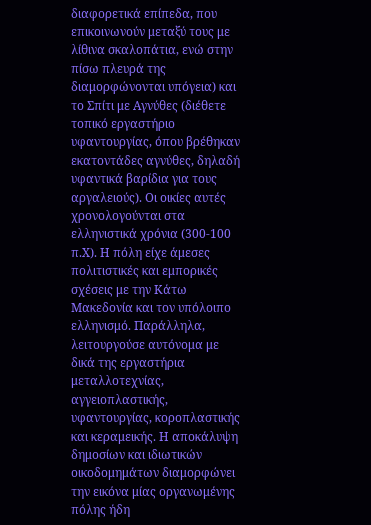διαφορετικά επίπεδα, που επικοινωνούν μεταξύ τους με λίθινα σκαλοπάτια, ενώ στην πίσω πλευρά της διαμορφώνονται υπόγεια) και το Σπίτι με Αγνύθες (διέθετε τοπικό εργαστήριο υφαντουργίας, όπου βρέθηκαν εκατοντάδες αγνύθες, δηλαδή υφαντικά βαρίδια για τους αργαλειούς). Οι οικίες αυτές χρονολογούνται στα ελληνιστικά χρόνια (300-100 π.Χ). Η πόλη είχε άμεσες πολιτιστικές και εμπορικές σχέσεις με την Κάτω Μακεδονία και τον υπόλοιπο ελληνισμό. Παράλληλα, λειτουργούσε αυτόνομα με δικά της εργαστήρια μεταλλοτεχνίας, αγγειοπλαστικής, υφαντουργίας, κοροπλαστικής και κεραμεικής. Η αποκάλυψη δημοσίων και ιδιωτικών οικοδομημάτων διαμορφώνει την εικόνα μίας οργανωμένης πόλης ήδη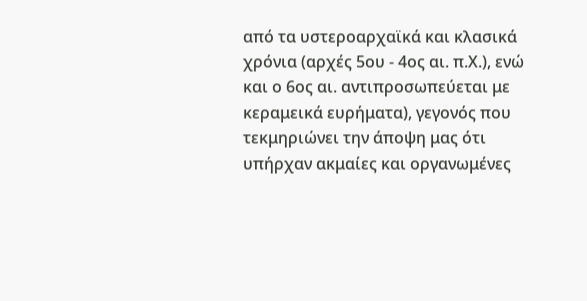από τα υστεροαρχαϊκά και κλασικά χρόνια (αρχές 5ου - 4ος αι. π.Χ.), ενώ και ο 6ος αι. αντιπροσωπεύεται με κεραμεικά ευρήματα), γεγονός που τεκμηριώνει την άποψη μας ότι υπήρχαν ακμαίες και οργανωμένες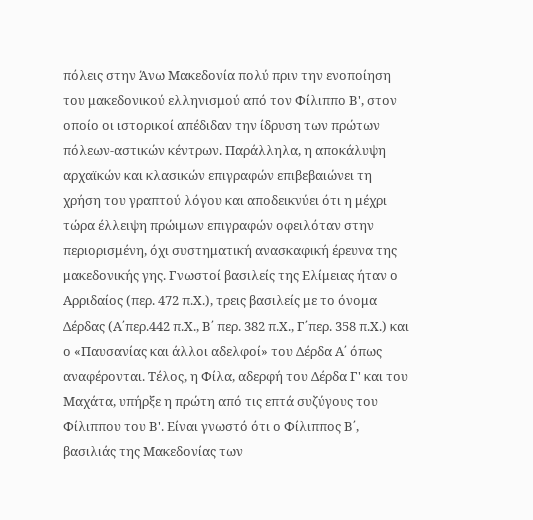πόλεις στην Άνω Μακεδονία πολύ πριν την ενοποίηση του μακεδονικού ελληνισμού από τον Φίλιππο Β', στον οποίο οι ιστορικοί απέδιδαν την ίδρυση των πρώτων πόλεων-αστικών κέντρων. Παράλληλα, η αποκάλυψη αρχαϊκών και κλασικών επιγραφών επιβεβαιώνει τη χρήση του γραπτού λόγου και αποδεικνύει ότι η μέχρι τώρα έλλειψη πρώιμων επιγραφών οφειλόταν στην περιορισμένη, όχι συστηματική ανασκαφική έρευνα της μακεδονικής γης. Γνωστοί βασιλείς της Ελίμειας ήταν ο Αρριδαίος (περ. 472 π.Χ.), τρεις βασιλείς με το όνομα Δέρδας (Α΄περ.442 π.Χ., Β΄ περ. 382 π.Χ., Γ΄περ. 358 π.Χ.) και ο «Παυσανίας και άλλοι αδελφοί» του Δέρδα Α΄ όπως αναφέρονται. Τέλος, η Φίλα, αδερφή του Δέρδα Γ' και του Μαχάτα, υπήρξε η πρώτη από τις επτά συζύγους του Φίλιππου του Β'. Είναι γνωστό ότι ο Φίλιππος Β΄, βασιλιάς της Μακεδονίας των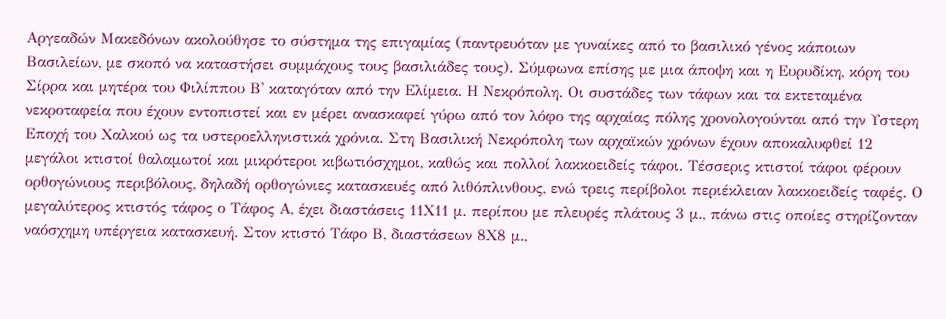Αργεαδών Μακεδόνων ακολούθησε το σύστημα της επιγαμίας (παντρευόταν με γυναίκες από το βασιλικό γένος κάποιων Βασιλείων, με σκοπό να καταστήσει συμμάχους τους βασιλιάδες τους). Σύμφωνα επίσης με μια άποψη και η Ευρυδίκη, κόρη του Σίρρα και μητέρα του Φιλίππου Β' καταγόταν από την Ελίμεια. Η Νεκρόπολη. Οι συστάδες των τάφων και τα εκτεταμένα νεκροταφεία που έχουν εντοπιστεί και εν μέρει ανασκαφεί γύρω από τον λόφο της αρχαίας πόλης χρονολογούνται από την Υστερη Εποχή του Χαλκού ως τα υστεροελληνιστικά χρόνια. Στη Βασιλική Νεκρόπολη των αρχαϊκών χρόνων έχουν αποκαλυφθεί 12 μεγάλοι κτιστοί θαλαμωτοί και μικρότεροι κιβωτιόσχημοι, καθώς και πολλοί λακκοειδείς τάφοι. Τέσσερις κτιστοί τάφοι φέρουν ορθογώνιους περιβόλους, δηλαδή ορθογώνιες κατασκευές από λιθόπλινθους, ενώ τρεις περίβολοι περιέκλειαν λακκοειδείς ταφές. Ο μεγαλύτερος κτιστός τάφος ο Τάφος Α, έχει διαστάσεις 11Χ11 μ. περίπου με πλευρές πλάτους 3 μ., πάνω στις οποίες στηρίζονταν ναόσχημη υπέργεια κατασκευή. Στον κτιστό Τάφο Β, διαστάσεων 8Χ8 μ.,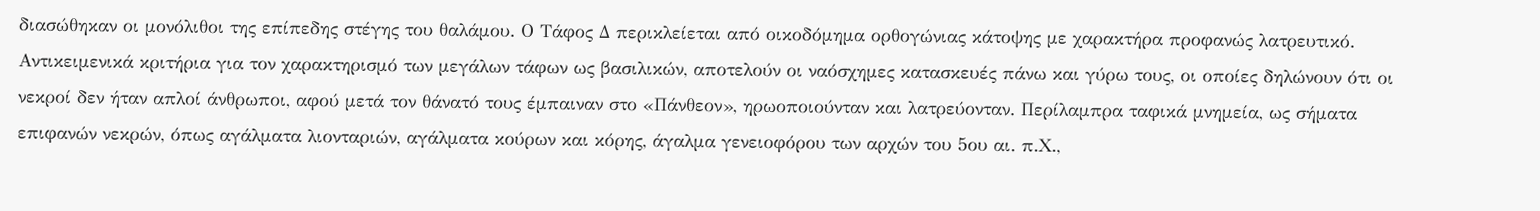διασώθηκαν οι μονόλιθοι της επίπεδης στέγης του θαλάμου. Ο Τάφος Δ περικλείεται από οικοδόμημα ορθογώνιας κάτοψης με χαρακτήρα προφανώς λατρευτικό. Αντικειμενικά κριτήρια για τον χαρακτηρισμό των μεγάλων τάφων ως βασιλικών, αποτελούν οι ναόσχημες κατασκευές πάνω και γύρω τους, οι οποίες δηλώνουν ότι οι νεκροί δεν ήταν απλοί άνθρωποι, αφού μετά τον θάνατό τους έμπαιναν στο «Πάνθεον», ηρωοποιούνταν και λατρεύονταν. Περίλαμπρα ταφικά μνημεία, ως σήματα επιφανών νεκρών, όπως αγάλματα λιονταριών, αγάλματα κούρων και κόρης, άγαλμα γενειοφόρου των αρχών του 5ου αι. π.Χ.,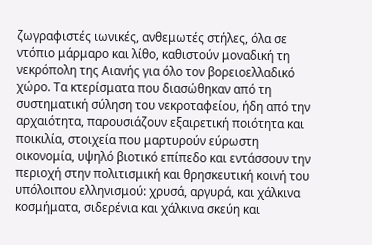ζωγραφιστές ιωνικές, ανθεμωτές στήλες, όλα σε ντόπιο μάρμαρο και λίθο, καθιστούν μοναδική τη νεκρόπολη της Αιανής για όλο τον βορειοελλαδικό χώρο. Τα κτερίσματα που διασώθηκαν από τη συστηματική σύληση του νεκροταφείου, ήδη από την αρχαιότητα, παρουσιάζουν εξαιρετική ποιότητα και ποικιλία, στοιχεία που μαρτυρούν εύρωστη οικονομία, υψηλό βιοτικό επίπεδο και εντάσσουν την περιοχή στην πολιτισμική και θρησκευτική κοινή του υπόλοιπου ελληνισμού: χρυσά, αργυρά, και χάλκινα κοσμήματα, σιδερένια και χάλκινα σκεύη και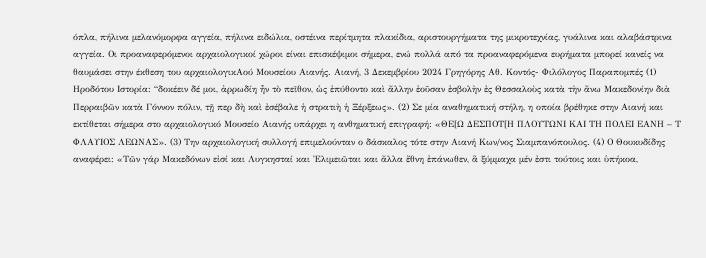όπλα, πήλινα μελανόμορφα αγγεία, πήλινα ειδώλια, οστέινα περίτμητα πλακίδια, αριστουργήματα της μικροτεχνίας, γυάλινα και αλαβάστρινα αγγεία. Οι προαναφερόμενοι αρχαιολογικοί χώροι είναι επισκέψιμοι σήμερα, ενώ πολλά από τα προαναφερόμενα ευρήματα μπορεί κανείς να θαυμάσει στην έκθεση του αρχαιολογικΑού Μουσείου Αιανής. Αιανή, 3 Δεκεμβρίου 2024 Γρηγόρης Αθ. Κοντός- Φιλόλογος Παραπομπές (1) Ηροδότου Ιστορία: “δοκέειν δέ μοι, ἀρρωδίη ἦν τὸ πεῖθον, ὡς ἐπύθοντο καὶ ἄλλην ἐοῦσαν ἐσβολὴν ἐς Θεσσαλοὺς κατὰ τὴν ἄνω Μακεδονίην διὰ Περραιβῶν κατὰ Γόννον πόλιν, τῇ περ δὴ καὶ ἐσέβαλε ἡ στρατιὴ ἡ Ξέρξεως». (2) Σε μία αναθηματική στήλη, η οποία βρέθηκε στην Αιανή και εκτίθεται σήμερα στο αρχαιολογικό Μουσείο Αιανής υπάρχει η ανθηματική επιγραφή: «ΘΕ[Ω ΔΕΣΠΟΤ[Η ΠΛΟΥΤΩΝΙ ΚΑΙ ΤΗ ΠΟΛΕΙ ΕΑΝΗ – Τ ΦΛΑΥΙΟΣ ΛΕΩΝΑΣ». (3) Την αρχαιολογική συλλογή επιμελούνταν ο δάσκαλος τότε στην Αιανή Κων/νος Σιαμπανόπουλος. (4) Ο Θουκυδίδης αναφέρει: «Τῶν γάρ Μακεδόνων εἰσί και Λυγκησταί και Ἐλιμειῶται και ἄλλα ἔθνη ἐπάνωθεν, ἅ ξύμμαχα μέν ἐστι τούτοις και ὑπήκοα,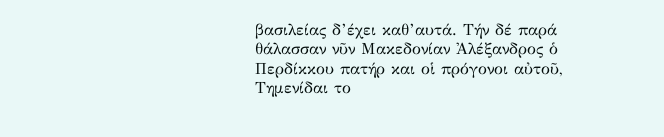βασιλείας δ’έχει καθ’αυτά. Τήν δέ παρά θάλασσαν νῦν Μακεδονίαν Ἀλέξανδρος ὁ Περδίκκου πατήρ και οἱ πρόγονοι αὐτοῦ, Τημενίδαι το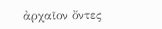ἀρχαῖον ὄντες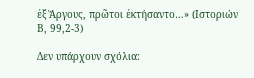ἐξ Ἄργους, πρῶτοι ἐκτήσαντο…» (Ιστοριών Β, 99,2-3)

Δεν υπάρχουν σχόλια: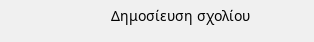Δημοσίευση σχολίου